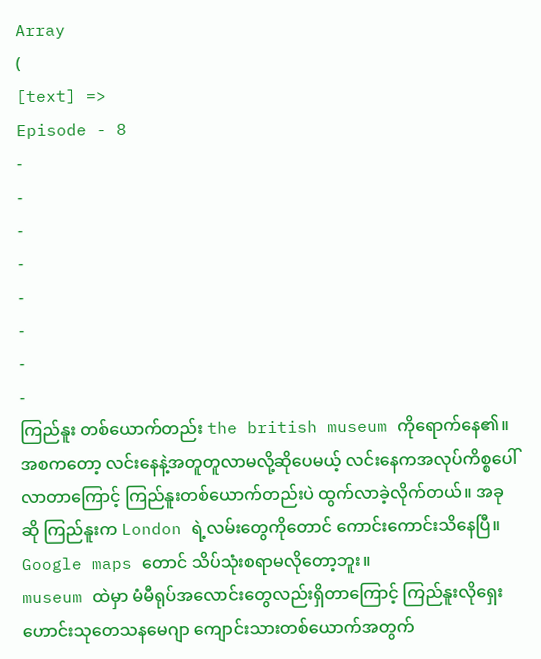Array
(
[text] =>
Episode - 8
-
-
-
-
-
-
-
-
ကြည်နူး တစ်ယောက်တည်း the british museum ကိုရောက်နေ၏။ အစကတော့ လင်းနေနဲ့အတူတူလာမလို့ဆိုပေမယ့် လင်းနေကအလုပ်ကိစ္စပေါ်လာတာကြောင့် ကြည်နူးတစ်ယောက်တည်းပဲ ထွက်လာခဲ့လိုက်တယ်။ အခုဆို ကြည်နူးက London ရဲ့လမ်းတွေကိုတောင် ကောင်းကောင်းသိနေပြီ။ Google maps တောင် သိပ်သုံးစရာမလိုတော့ဘူး။
museum ထဲမှာ မံမီရုပ်အလောင်းတွေလည်းရှိတာကြောင့် ကြည်နူးလိုရှေးဟောင်းသုတေသနမေဂျာ ကျောင်းသားတစ်ယောက်အတွက်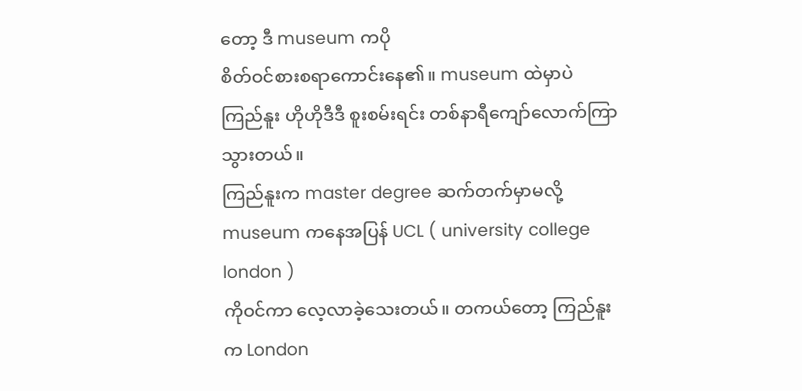တော့ ဒီ museum ကပို
စိတ်ဝင်စားစရာကောင်းနေ၏။ museum ထဲမှာပဲ ကြည်နူး ဟိုဟိုဒီဒီ စူးစမ်းရင်း တစ်နာရီကျော်လောက်ကြာသွားတယ်။
ကြည်နူးက master degree ဆက်တက်မှာမလို့ museum ကနေအပြန် UCL ( university college london )
ကိုဝင်ကာ လေ့လာခဲ့သေးတယ်။ တကယ်တော့ ကြည်နူးက London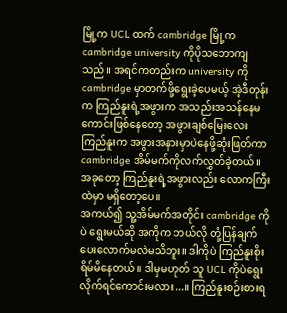မြို့က UCL ထက် cambridge မြို့က cambridge university ကိုပိုသဘောကျသည်။ အရင်ကတည်းက university ကို cambridge မှာတက်ဖို့ရွေးခဲ့ပေမယ့် အဲ့ဒီတုန်းက ကြည်နူးရဲ့အဖွားက အသည်းအသန်နေမကောင်းဖြစ်နေတော့ အဖွားချစ်မြေးလေးကြည်နူးက အဖွားအနားမှာပဲနေဖို့ဆုံးဖြတ်ကာ cambridge အိမ်မက်ကိုလက်လွှတ်ခဲ့တယ်။ အခုတော့ ကြည်နူးရဲ့အဖွားလည်း လောကကြီးထဲမှာ မရှိတော့ပေ။
အကယ်၍ သူ့အိမ်မက်အတိုင်း cambridge ကိုပဲ ရွေးမယ်ဆို အကိုက ဘယ်လို တုံ့ပြန်ချက်ပေးလောက်မလဲမသိဘူး။ ဒါကိုပဲ ကြည်နူးစိုးရိမ်မိနေတယ်။ ဒါမှမဟုတ် သူ UCL ကိုပဲရွေးလိုက်ရင်ကောင်းမလား...။ ကြည်နူးစဉ်းစားရ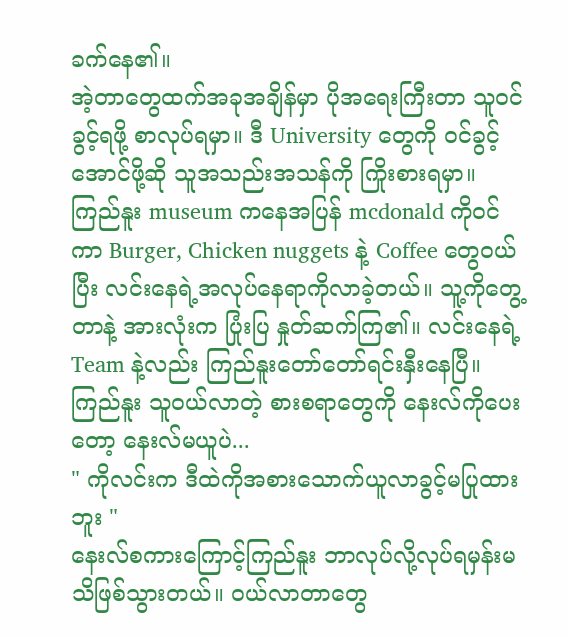ခက်နေ၏။
အဲ့တာတွေထက်အခုအချိန်မှာ ပိုအရေးကြီးတာ သူဝင်ခွင့်ရဖို့ စာလုပ်ရမှာ။ ဒီ University တွေကို ဝင်ခွင့်အောင်ဖို့ဆို သူအသည်းအသန်ကို ကြိုးစားရမှာ။
ကြည်နူး museum ကနေအပြန် mcdonald ကိုဝင်ကာ Burger, Chicken nuggets နဲ့ Coffee တွေဝယ်ပြီး လင်းနေရဲ့အလုပ်နေရာကိုလာခဲ့တယ်။ သူ့ကိုတွေ့တာနဲ့ အားလုံးက ပြုံးပြ နှုတ်ဆက်ကြ၏။ လင်းနေရဲ့ Team နဲ့လည်း ကြည်နူးတော်တော်ရင်းနှီးနေပြီ။
ကြည်နူး သူဝယ်လာတဲ့ စားစရာတွေကို နေးလ်ကိုပေးတော့ နေးလ်မယူပဲ...
" ကိုလင်းက ဒီထဲကိုအစားသောက်ယူလာခွင့်မပြုထားဘူး "
နေးလ်စကားကြောင့်ကြည်နူး ဘာလုပ်လို့လုပ်ရမှန်းမသိဖြစ်သွားတယ်။ ဝယ်လာတာတွေ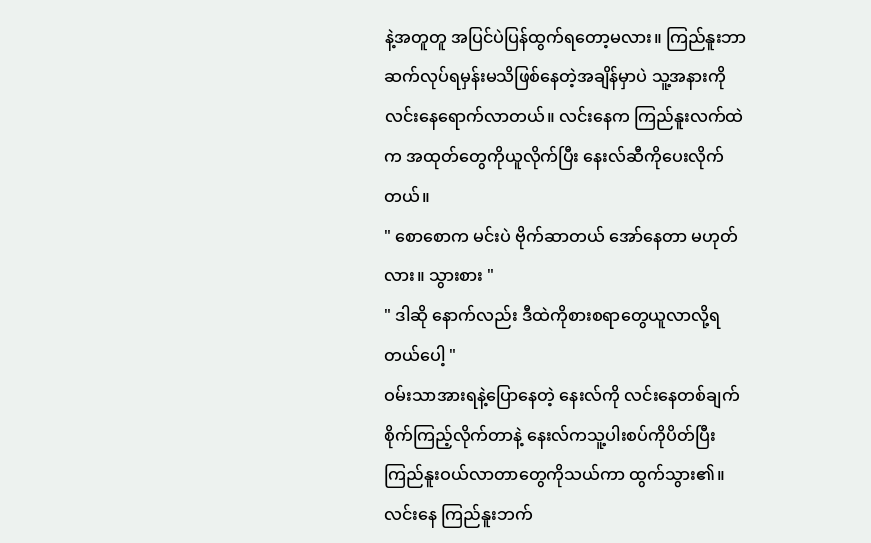နဲ့အတူတူ အပြင်ပဲပြန်ထွက်ရတော့မလား။ ကြည်နူးဘာဆက်လုပ်ရမှန်းမသိဖြစ်နေတဲ့အချိန်မှာပဲ သူ့အနားကို လင်းနေရောက်လာတယ်။ လင်းနေက ကြည်နူးလက်ထဲက အထုတ်တွေကိုယူလိုက်ပြီး နေးလ်ဆီကိုပေးလိုက်တယ်။
" စောစောက မင်းပဲ ဗိုက်ဆာတယ် အော်နေတာ မဟုတ်လား။ သွားစား "
" ဒါဆို နောက်လည်း ဒီထဲကိုစားစရာတွေယူလာလို့ရတယ်ပေါ့ "
ဝမ်းသာအားရနဲ့ပြောနေတဲ့ နေးလ်ကို လင်းနေတစ်ချက်စိုက်ကြည့်လိုက်တာနဲ့ နေးလ်ကသူ့ပါးစပ်ကိုပိတ်ပြီး ကြည်နူးဝယ်လာတာတွေကိုသယ်ကာ ထွက်သွား၏။
လင်းနေ ကြည်နူးဘက်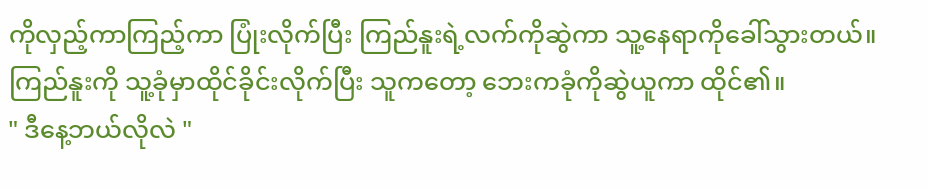ကိုလှည့်ကာကြည့်ကာ ပြုံးလိုက်ပြီး ကြည်နူးရဲ့လက်ကိုဆွဲကာ သူ့နေရာကိုခေါ်သွားတယ်။ ကြည်နူးကို သူ့ခုံမှာထိုင်ခိုင်းလိုက်ပြီး သူကတော့ ဘေးကခုံကိုဆွဲယူကာ ထိုင်၏။
" ဒီနေ့ဘယ်လိုလဲ "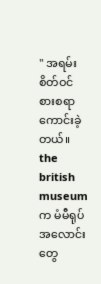" အရမ်း စိတ်ဝင်စားစရာကောင်းခဲ့တယ်။ the british museum က မံမီရုပ်အလောင်းတွေ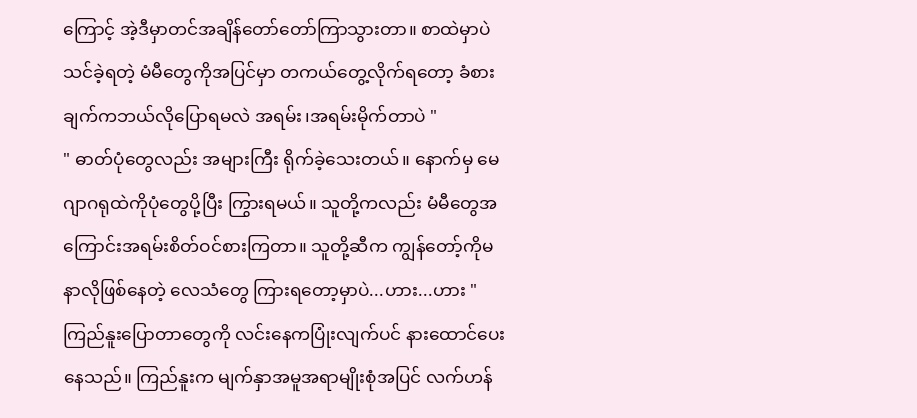ကြောင့် အဲ့ဒီမှာတင်အချိန်တော်တော်ကြာသွားတာ။ စာထဲမှာပဲ သင်ခဲ့ရတဲ့ မံမီတွေကိုအပြင်မှာ တကယ်တွေ့လိုက်ရတော့ ခံစားချက်ကဘယ်လိုပြောရမလဲ အရမ်း၊အရမ်းမိုက်တာပဲ "
" ဓာတ်ပုံတွေလည်း အများကြီး ရိုက်ခဲ့သေးတယ်။ နောက်မှ မေဂျာဂရုထဲကိုပုံတွေပို့ပြီး ကြွားရမယ်။ သူတို့ကလည်း မံမီတွေအကြောင်းအရမ်းစိတ်ဝင်စားကြတာ။ သူတို့ဆီက ကျွန်တော့်ကိုမနာလိုဖြစ်နေတဲ့ လေသံတွေ ကြားရတော့မှာပဲ...ဟား...ဟား "
ကြည်နူးပြောတာတွေကို လင်းနေကပြုံးလျက်ပင် နားထောင်ပေးနေသည်။ ကြည်နူးက မျက်နှာအမူအရာမျိုးစုံအပြင် လက်ဟန်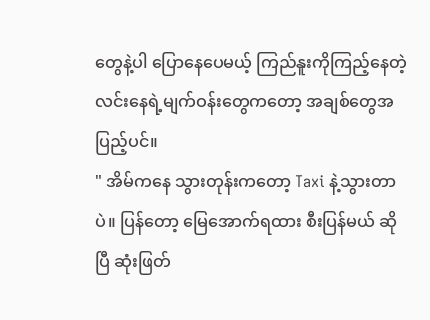တွေနဲ့ပါ ပြောနေပေမယ့် ကြည်နူးကိုကြည့်နေတဲ့ လင်းနေရဲ့မျက်ဝန်းတွေကတော့ အချစ်တွေအပြည့်ပင်။
" အိမ်ကနေ သွားတုန်းကတော့ Taxi နဲ့သွားတာပဲ။ ပြန်တော့ မြေအောက်ရထား စီးပြန်မယ် ဆိုပြီ ဆုံးဖြတ်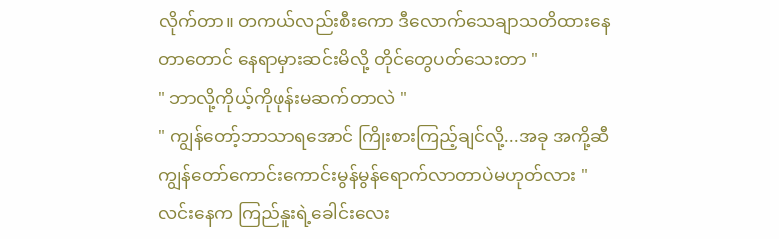လိုက်တာ။ တကယ်လည်းစီးကော ဒီလောက်သေချာသတိထားနေတာတောင် နေရာမှားဆင်းမိလို့ တိုင်တွေပတ်သေးတာ "
" ဘာလို့ကိုယ့်ကိုဖုန်းမဆက်တာလဲ "
" ကျွန်တော့်ဘာသာရအောင် ကြိုးစားကြည့်ချင်လို့...အခု အကို့ဆီ ကျွန်တော်ကောင်းကောင်းမွန်မွန်ရောက်လာတာပဲမဟုတ်လား "
လင်းနေက ကြည်နူးရဲ့ခေါင်းလေး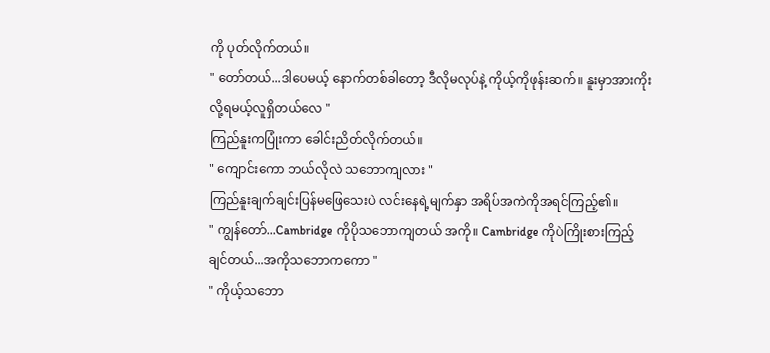ကို ပုတ်လိုက်တယ်။
" တော်တယ်...ဒါပေမယ့် နောက်တစ်ခါတော့ ဒီလိုမလုပ်နဲ့ ကိုယ့်ကိုဖုန်းဆက်။ နူးမှာအားကိုးလို့ရမယ့်လူရှိတယ်လေ "
ကြည်နူးကပြုံးကာ ခေါင်းညိတ်လိုက်တယ်။
" ကျောင်းကော ဘယ်လိုလဲ သဘောကျလား "
ကြည်နူးချက်ချင်းပြန်မဖြေသေးပဲ လင်းနေရဲ့မျက်နှာ အရိပ်အကဲကိုအရင်ကြည့်၏။
" ကျွန်တော်...Cambridge ကိုပိုသဘောကျတယ် အကို။ Cambridge ကိုပဲကြိုးစားကြည့်ချင်တယ်...အကိုသဘောကကော "
" ကိုယ့်သဘော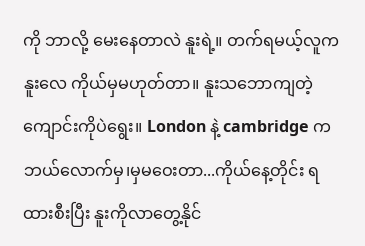ကို ဘာလို့ မေးနေတာလဲ နူးရဲ့။ တက်ရမယ့်လူက နူးလေ ကိုယ်မှမဟုတ်တာ။ နူးသဘောကျတဲ့ကျောင်းကိုပဲရွေး။ London နဲ့ cambridge ကဘယ်လောက်မှ၊မှမဝေးတာ...ကိုယ်နေ့တိုင်း ရထားစီးပြီး နူးကိုလာတွေ့နိုင်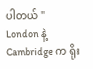ပါတယ် "
London နဲ့ Cambridge က ရိုး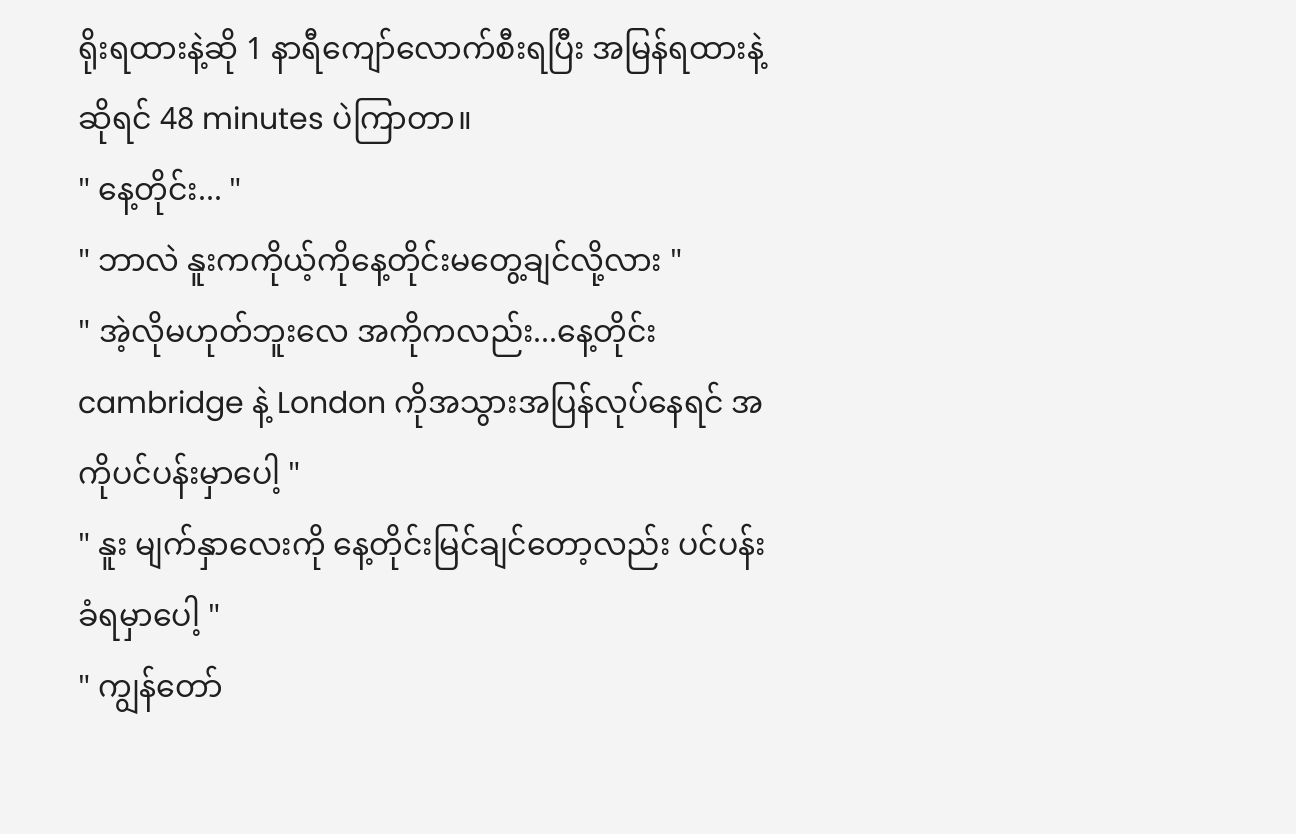ရိုးရထားနဲ့ဆို 1 နာရီကျော်လောက်စီးရပြီး အမြန်ရထားနဲ့ဆိုရင် 48 minutes ပဲကြာတာ။
" နေ့တိုင်း... "
" ဘာလဲ နူးကကိုယ့်ကိုနေ့တိုင်းမတွေ့ချင်လို့လား "
" အဲ့လိုမဟုတ်ဘူးလေ အကိုကလည်း...နေ့တိုင်း cambridge နဲ့ London ကိုအသွားအပြန်လုပ်နေရင် အကိုပင်ပန်းမှာပေါ့ "
" နူး မျက်နှာလေးကို နေ့တိုင်းမြင်ချင်တော့လည်း ပင်ပန်းခံရမှာပေါ့ "
" ကျွန်တော်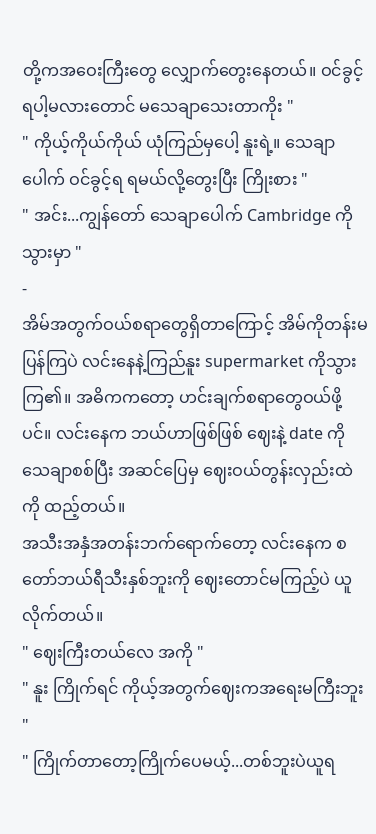တို့ကအဝေးကြီးတွေ လျှောက်တွေးနေတယ်။ ဝင်ခွင့်ရပါ့မလားတောင် မသေချာသေးတာကိုး "
" ကိုယ့်ကိုယ်ကိုယ် ယုံကြည်မှပေါ့ နူးရဲ့။ သေချာပေါက် ဝင်ခွင့်ရ ရမယ်လို့တွေးပြီး ကြိုးစား "
" အင်း...ကျွန်တော် သေချာပေါက် Cambridge ကိုသွားမှာ "
-
အိမ်အတွက်ဝယ်စရာတွေရှိတာကြောင့် အိမ်ကိုတန်းမပြန်ကြပဲ လင်းနေနဲ့ကြည်နူး supermarket ကိုသွားကြ၏။ အဓိကကတော့ ဟင်းချက်စရာတွေဝယ်ဖို့ပင်။ လင်းနေက ဘယ်ဟာဖြစ်ဖြစ် ဈေးနဲ့ date ကို သေချာစစ်ပြီး အဆင်ပြေမှ ဈေးဝယ်တွန်းလှည်းထဲကို ထည့်တယ်။
အသီးအနှံအတန်းဘက်ရောက်တော့ လင်းနေက စတော်ဘယ်ရီသီးနှစ်ဘူးကို ဈေးတောင်မကြည့်ပဲ ယူလိုက်တယ်။
" ဈေးကြီးတယ်လေ အကို "
" နူး ကြိုက်ရင် ကိုယ့်အတွက်ဈေးကအရေးမကြီးဘူး "
" ကြိုက်တာတော့ကြိုက်ပေမယ့်...တစ်ဘူးပဲယူရ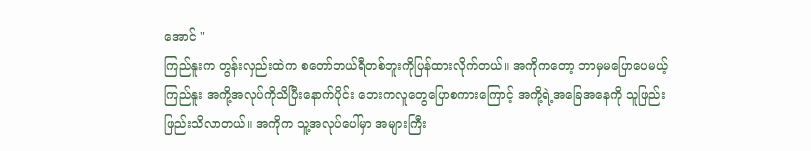အောင် "
ကြည်နူးက တွန်းလှည်းထဲက စတော်ဘယ်ရီတစ်ဘူးကိုပြန်ထားလိုက်တယ်။ အကိုကတော့ ဘာမှမပြောပေမယ့် ကြည်နူး အကို့အလုပ်ကိုသိပြီးနောက်ပိုင်း ဘေးကလူတွေပြောစကားကြောင့် အကို့ရဲ့အခြေအနေကို သူဖြည်းဖြည်းသိလာတယ်။ အကိုက သူ့အလုပ်ပေါ်မှာ အများကြီး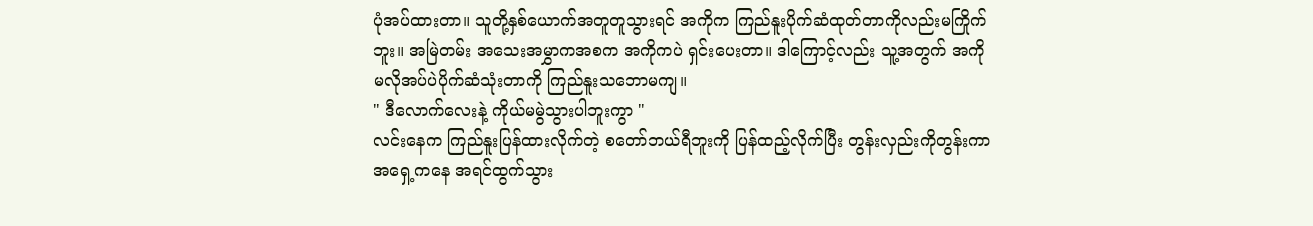ပုံအပ်ထားတာ။ သူတို့နှစ်ယောက်အတူတူသွားရင် အကိုက ကြည်နူးပိုက်ဆံထုတ်တာကိုလည်းမကြိုက်ဘူး။ အမြဲတမ်း အသေးအမွှာကအစက အကိုကပဲ ရှင်းပေးတာ။ ဒါကြောင့်လည်း သူ့အတွက် အကိုမလိုအပ်ပဲပိုက်ဆံသုံးတာကို ကြည်နူးသဘောမကျ။
" ဒီလောက်လေးနဲ့ ကိုယ်မမွဲသွားပါဘူးကွာ "
လင်းနေက ကြည်နူးပြန်ထားလိုက်တဲ့ စတော်ဘယ်ရီဘူးကို ပြန်ထည့်လိုက်ပြီး တွန်းလှည်းကိုတွန်းကာ အရှေ့ကနေ အရင်ထွက်သွား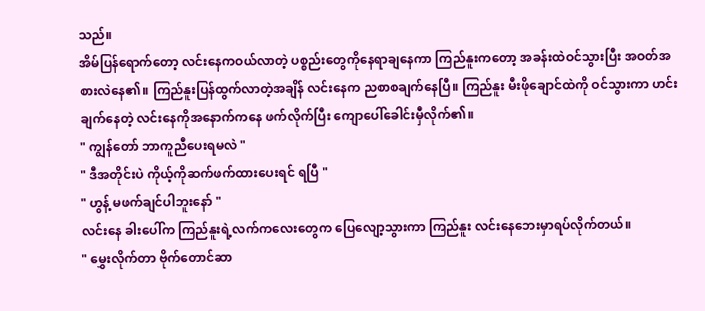သည်။
အိမ်ပြန်ရောက်တော့ လင်းနေကဝယ်လာတဲ့ ပစ္စည်းတွေကိုနေရာချနေကာ ကြည်နူးကတော့ အခန်းထဲဝင်သွားပြီး အဝတ်အစားလဲနေ၏။ ကြည်နူးပြန်ထွက်လာတဲ့အချိန် လင်းနေက ညစာစချက်နေပြီ။ ကြည်နူး မီးဖိုချောင်ထဲကို ဝင်သွားကာ ဟင်းချက်နေတဲ့ လင်းနေကိုအနောက်ကနေ ဖက်လိုက်ပြီး ကျောပေါ်ခေါင်းမှီလိုက်၏။
" ကျွန်တော် ဘာကူညီပေးရမလဲ "
" ဒီအတိုင်းပဲ ကိုယ့်ကိုဆက်ဖက်ထားပေးရင် ရပြီ "
" ဟွန့် မဖက်ချင်ပါဘူးနော် "
လင်းနေ ခါးပေါ်က ကြည်နူးရဲ့လက်ကလေးတွေက ပြေလျော့သွားကာ ကြည်နူး လင်းနေဘေးမှာရပ်လိုက်တယ်။
" မွှေးလိုက်တာ ဗိုက်တောင်ဆာ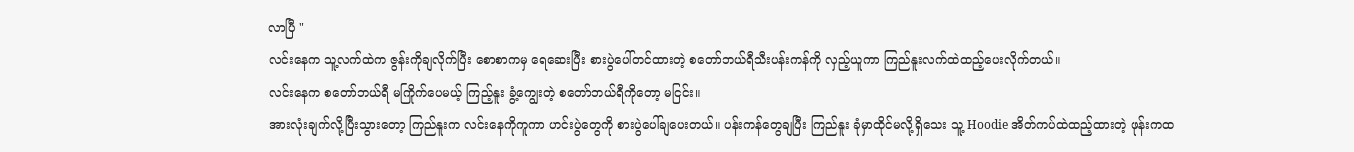လာပြီ "
လင်းနေက သူ့လက်ထဲက ဇွန်းကိုချလိုက်ပြီး စောစာကမှ ရေဆေးပြီး စားပွဲပေါ်တင်ထားတဲ့ စတော်ဘယ်ရီသီးပန်းကန်ကို လှည့်ယူကာ ကြည်နူးလက်ထဲထည့်ပေးလိုက်တယ်။
လင်းနေက စတော်ဘယ်ရီ မကြိုက်ပေမယ့် ကြည့်နူး ခွံ့ကျွေးတဲ့ စတော်ဘယ်ရီကိုတော့ မငြင်း။
အားလုံးချက်လို့ပြီးသွားတော့ ကြည်နူးက လင်းနေကိုကူကာ ဟင်းပွဲတွေကို စားပွဲပေါ်ချပေးတယ်။ ပန်းကန်တွေချပြီး ကြည်နူး ခုံမှာထိုင်မလို့ရှိသေး သူ့ Hoodie အိတ်ကပ်ထဲထည့်ထားတဲ့ ဖုန်းကထ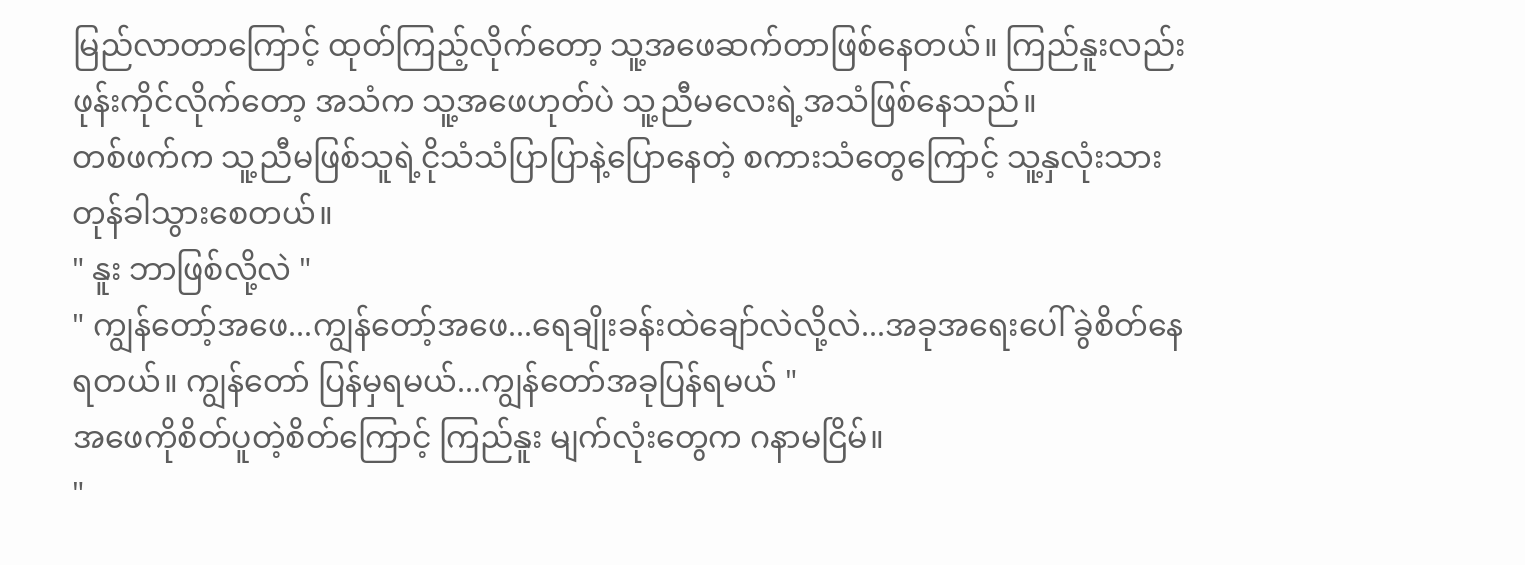မြည်လာတာကြောင့် ထုတ်ကြည့်လိုက်တော့ သူ့အဖေဆက်တာဖြစ်နေတယ်။ ကြည်နူးလည်း ဖုန်းကိုင်လိုက်တော့ အသံက သူ့အဖေဟုတ်ပဲ သူ့ညီမလေးရဲ့အသံဖြစ်နေသည်။
တစ်ဖက်က သူ့ညီမဖြစ်သူရဲ့ငိုသံသံပြာပြာနဲ့ပြောနေတဲ့ စကားသံတွေကြောင့် သူ့နှလုံးသား တုန်ခါသွားစေတယ်။
" နူး ဘာဖြစ်လို့လဲ "
" ကျွန်တော့်အဖေ...ကျွန်တော့်အဖေ...ရေချိုးခန်းထဲချော်လဲလို့လဲ...အခုအရေးပေါ် ခွဲစိတ်နေရတယ်။ ကျွန်တော် ပြန်မှရမယ်...ကျွန်တော်အခုပြန်ရမယ် "
အဖေကိုစိတ်ပူတဲ့စိတ်ကြောင့် ကြည်နူး မျက်လုံးတွေက ဂနာမငြိမ်။
"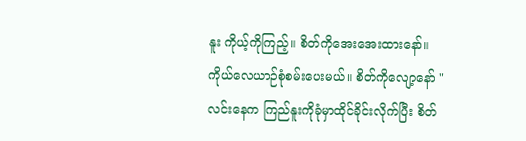နူး ကိုယ့်ကိုကြည့်။ စိတ်ကိုအေးအေးထားနော်။ ကိုယ်လေယာဉ်စုံစမ်းပေးမယ်။ စိတ်ကိုလျော့နော် "
လင်းနေက ကြည်နူးကိုခုံမှာထိုင်ခိုင်းလိုက်ပြီး စိတ်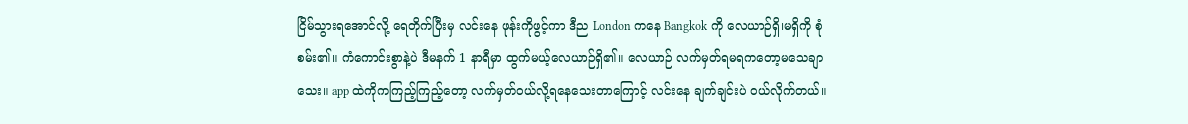ငြိမ်သွားရအောင်လို့ ရေတိုက်ပြီးမှ လင်းနေ ဖုန်းကိုဖွင့်ကာ ဒီည London ကနေ Bangkok ကို လေယာဉ်ရှိ၊မရှိကို စုံစမ်း၏။ ကံကောင်းစွာနဲ့ပဲ ဒီမနက် 1 နာရီမှာ ထွက်မယ့်လေယာဉ်ရှိ၏။ လေယာဉ် လက်မှတ်ရမရကတော့မသေချာသေး။ app ထဲကိုကကြည့်ကြည့်တော့ လက်မှတ်ဝယ်လို့ရနေသေးတာကြောင့် လင်းနေ ချက်ချင်းပဲ ဝယ်လိုက်တယ်။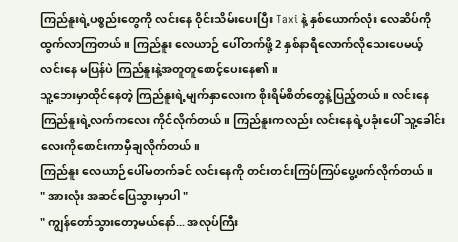ကြည်နူးရဲ့ပစ္စည်းတွေကို လင်းနေ ဝိုင်းသိမ်းပေးပြီး Taxi နဲ့ နှစ်ယောက်လုံး လေဆိပ်ကိုထွက်လာကြတယ်။ ကြည်နူး လေယာဉ် ပေါ်တက်ဖို့ 2 နှစ်နာရီလောက်လိုသေးပေမယ့် လင်းနေ မပြန်ပဲ ကြည်နူးနဲ့အတူတူစောင့်ပေးနေ၏။
သူ့ဘေးမှာထိုင်နေတဲ့ ကြည်နူးရဲ့မျက်နှာလေးက စိုးရိမ်စိတ်တွေနဲ့ပြည့်တယ်။ လင်းနေ ကြည်နူးရဲ့လက်ကလေး ကိုင်လိုက်တယ်။ ကြည်နူးကလည်း လင်းနေရဲ့ပခုံးပေါ် သူ့ခေါင်းလေးကိုစောင်းကာမှီချလိုက်တယ်။
ကြည်နူး လေယာဉ်ပေါ်မတက်ခင် လင်းနေကို တင်းတင်းကြပ်ကြပ်ပွေ့ဖက်လိုက်တယ်။
" အားလုံး အဆင်ပြေသွားမှာပါ "
" ကျွန်တော်သွားတော့မယ်နော်... အလုပ်ကြီး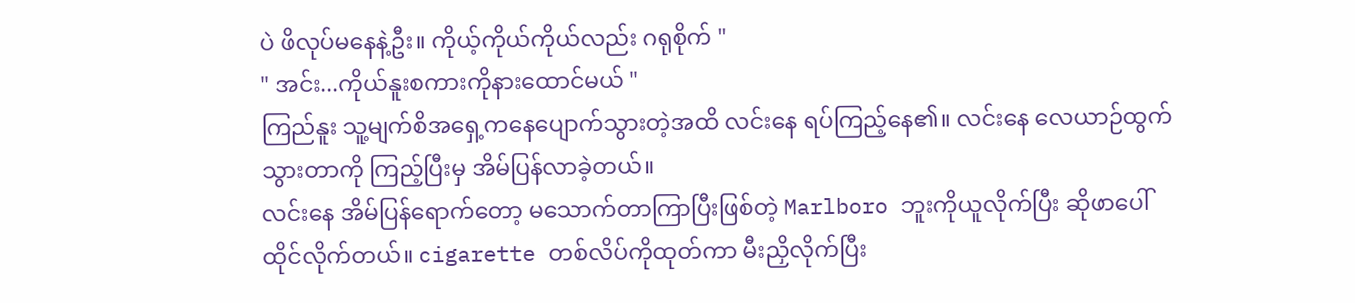ပဲ ဖိလုပ်မနေနဲ့ဦး။ ကိုယ့်ကိုယ်ကိုယ်လည်း ဂရုစိုက် "
" အင်း...ကိုယ်နူးစကားကိုနားထောင်မယ် "
ကြည်နူး သူ့မျက်စိအရှေ့ကနေပျောက်သွားတဲ့အထိ လင်းနေ ရပ်ကြည့်နေ၏။ လင်းနေ လေယာဉ်ထွက်သွားတာကို ကြည့်ပြီးမှ အိမ်ပြန်လာခဲ့တယ်။
လင်းနေ အိမ်ပြန်ရောက်တော့ မသောက်တာကြာပြီးဖြစ်တဲ့ Marlboro ဘူးကိုယူလိုက်ပြီး ဆိုဖာပေါ်ထိုင်လိုက်တယ်။ cigarette တစ်လိပ်ကိုထုတ်ကာ မီးညှိလိုက်ပြီး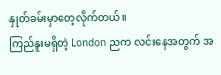နှုတ်ခမ်းမှာတေ့လိုက်တယ်။
ကြည်နူးမရှိတဲ့ London ညက လင်းနေအတွက် အ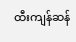ထီးကျန်ဆန်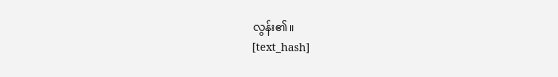လွန်း၏။
[text_hash]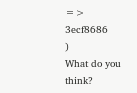=> 3ecf8686
)
What do you think?